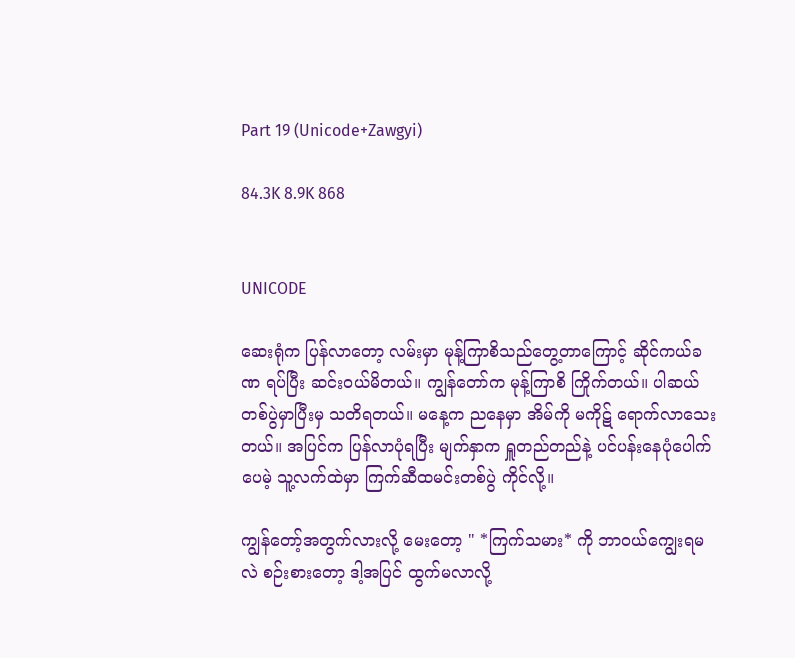Part 19 (Unicode+Zawgyi)

84.3K 8.9K 868


UNICODE

ဆေးရုံက ပြန်လာတော့ လမ်းမှာ မုန့်ကြာစိသည်တွေ့တာကြောင့် ဆိုင်ကယ်ခဏ ရပ်ပြီး ဆင်းဝယ်မိတယ်။ ကျွန်တော်က မုန့်ကြာစိ ကြိုက်တယ်။ ပါဆယ်တစ်ပွဲမှာပြီးမှ သတိရတယ်။ မနေ့က ညနေမှာ အိမ်ကို မကိုဋ် ရောက်လာသေးတယ်။ အပြင်က ပြန်လာပုံရပြီး မျက်နှာက ရှူတည်တည်နဲ့ ပင်ပန်းနေပုံပေါက်ပေမဲ့ သူ့လက်ထဲမှာ ကြက်ဆီထမင်းတစ်ပွဲ ကိုင်လို့။

ကျွန်တော့်အတွက်လားလို့ မေးတော့ " *ကြက်သမား* ကို ဘာဝယ်ကျွေးရမလဲ စဉ်းစားတော့ ဒါ့အပြင် ထွက်မလာလို့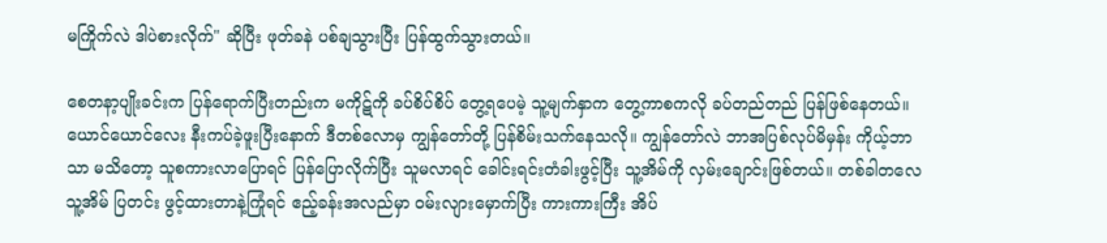မကြိုက်လဲ ဒါပဲစားလိုက်" ဆိုပြီး ဖုတ်ခနဲ ပစ်ချသွားပြီး ပြန်ထွက်သွားတယ်။

စေတနာ့ပျိုးခင်းက ပြန်ရောက်ပြီးတည်းက မကိုဋ်ကို ခပ်စိပ်စိပ် တွေ့ရပေမဲ့ သူ့မျက်နှာက တွေ့ကာစကလို ခပ်တည်တည် ပြန်ဖြစ်နေတယ်။ ယောင်ယောင်လေး နီးကပ်ခဲ့ဖူးပြီးနောက် ဒီတစ်လောမှ ကျွန်တော်တို့ ပြန်စိမ်းသက်နေသလို။ ကျွန်တော်လဲ ဘာအပြစ်လုပ်မိမှန်း ကိုယ့်ဘာသာ မသိတော့ သူစကားလာပြောရင် ပြန်ပြောလိုက်ပြီး သူမလာရင် ခေါင်းရင်းတံခါးဖွင့်ပြီး သူ့အိမ်ကို လှမ်းချောင်းဖြစ်တယ်။ တစ်ခါတလေ သူ့အိမ် ပြတင်း ဖွင့်ထားတာနဲ့ကြုံရင် ဧည့်ခန်းအလည်မှာ ဝမ်းလျားမှောက်ပြီး ကားကားကြီး အိပ်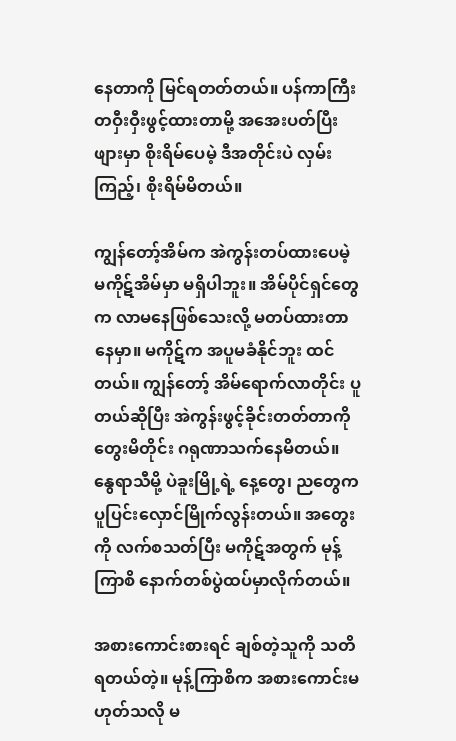နေတာကို မြင်ရတတ်တယ်။ ပန်ကာကြီး တဝှီးဝှီးဖွင့်ထားတာမို့ အအေးပတ်ပြီးဖျားမှာ စိုးရိမ်ပေမဲ့ ဒီအတိုင်းပဲ လှမ်းကြည့်၊ စိုးရိမ်မိတယ်။

ကျွန်တော့်အိမ်က အဲကွန်းတပ်ထားပေမဲ့ မကိုဋ်အိမ်မှာ မရှိပါဘူး။ အိမ်ပိုင်ရှင်တွေက လာမနေဖြစ်သေးလို့ မတပ်ထားတာ နေမှာ။ မကိုဋ်က အပူမခံနိုင်ဘူး ထင်တယ်။ ကျွန်တော့် အိမ်ရောက်လာတိုင်း ပူတယ်ဆိုပြီး အဲကွန်းဖွင့်ခိုင်းတတ်တာကို တွေးမိတိုင်း ဂရုဏာသက်နေမိတယ်။ နွေရာသီမို့ ပဲခူးမြို့ရဲ့ နေ့တွေ၊ ညတွေက ပူပြင်းလှောင်မြိုက်လွန်းတယ်။ အတွေးကို လက်စသတ်ပြီး မကိုဋ်အတွက် မုန့်ကြာစိ နောက်တစ်ပွဲထပ်မှာလိုက်တယ်။

အစားကောင်းစားရင် ချစ်တဲ့သူကို သတိရတယ်တဲ့။ မုန့်ကြာစိက အစားကောင်းမဟုတ်သလို မ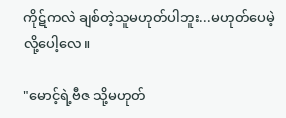ကိုဋ်ကလဲ ချစ်တဲ့သူမဟုတ်ပါဘူး...မဟုတ်ပေမဲ့လို့ပေါ့လေ။

"မောင့်ရဲ့ဗီဇ သို့မဟုတ်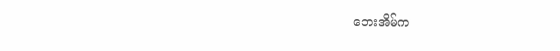ဘေးအိမ်က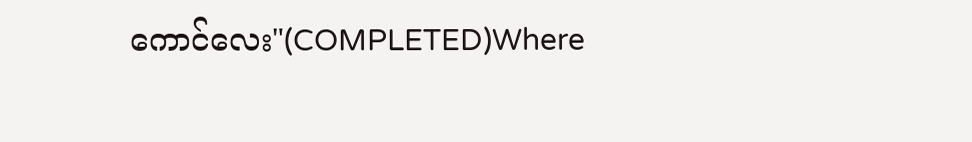ကောင်လေး"(COMPLETED)Where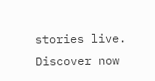stories live. Discover now